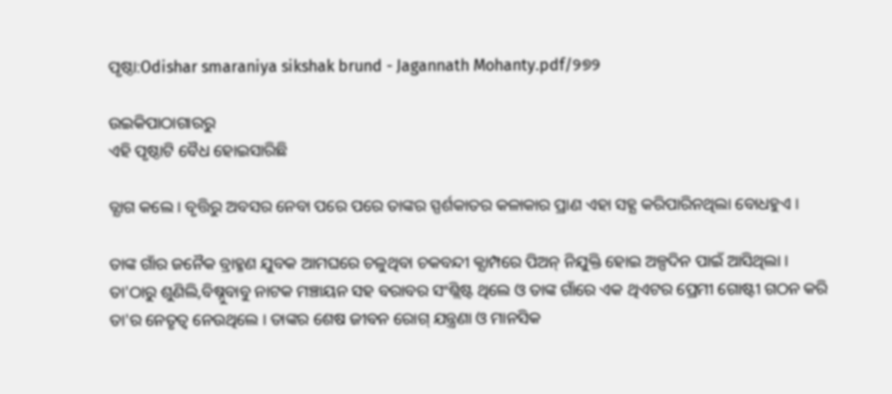ପୃଷ୍ଠା:Odishar smaraniya sikshak brund - Jagannath Mohanty.pdf/୨୭୨

ଉଇକିପାଠାଗାର‌ରୁ
ଏହି ପୃଷ୍ଠାଟି ବୈଧ ହୋଇସାରିଛି

ତ୍ଯାଗ କଲେ । ବୃତ୍ତିରୁ ଅବସର ନେବା ପରେ ପରେ ତାଙ୍କର ସ୍ପର୍ଶକାତର କଳାକାର ପ୍ରାଣ ଏହା ସହ୍ଯ କରିପାରିନଥିଲା ବୋଧହୁଏ ।

ତାଙ୍କ ଗାଁର ଜନୈକ ବ୍ରାହ୍ମଣ ଯୁବକ ଆମଘରେ ଚଳୁଥିବା ଚକବନ୍ଦୀ କ୍ଯାମ୍ପରେ ପିଅନ୍ ନିଯୁକ୍ତି ହୋଇ ଅଳ୍ପଦିନ ପାଇଁ ଆସିଥିଲା । ତା'ଠାରୁ ଶୁଣିଲି,ବିଷ୍ନୁବାବୁ ନାଟକ ମଞ୍ଚାୟନ ସହ ବରାବର ସଂଶ୍ଲିଷ୍ଟ ଥିଲେ ଓ ତାଙ୍କ ଗାଁରେ ଏକ ଥିଏଟର ପ୍ରେମୀ ଗୋଷ୍ଟୀ ଗଠନ କରି ତା'ର ନେତୃତ୍ବ ନେଉଥିଲେ । ତାଙ୍କର ଶେଷ ଜୀବନ ରୋଗ୍ ଯନ୍ତ୍ରଣା ଓ ମାନସିକ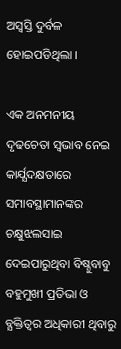ଅସ୍ବସ୍ତି ଦୁର୍ବଳ ହୋଇପଡିଥିଲା ।

ଏକ ଅନମନୀୟ ଦୃଢଚେତା ସ୍ବଭାବ ନେଇ କାର୍ଯ୍ଯଦକ୍ଷତାରେ ସମାବସ୍ଥାମାନଙ୍କର ଚକ୍ଷୁଝଲସାଇ ଦେଇପାରୁଥିବା ବିଷ୍ନୁବାବୁ ବହୁମୁଖୀ ପ୍ରତିଭା ଓ ବ୍ଯକ୍ତିତ୍ବର ଅଧିକାରୀ ଥିବାରୁ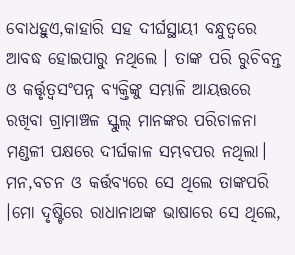ବୋଧହୁଏ,କାହାରି ସହ ଦୀର୍ଘସ୍ଥାୟୀ ବନ୍ଧୁତ୍ବରେ ଆବଦ୍ଧ ହୋଇପାରୁ ନଥିଲେ । ତାଙ୍କ ପରି ରୁଚିବନ୍ତ ଓ କର୍ତ୍ତୃତ୍ବସଂପନ୍ନ ବ୍ଯକ୍ତିଙ୍କୁ ସମ୍ଭାଳି ଆୟତ୍ତରେ ରଖିବା ଗ୍ରାମାଞ୍ଚଳ ସ୍କୁଲ୍ ମାନଙ୍କର ପରିଚାଳନା ମଣ୍ଡଳୀ ପକ୍ଷରେ ଦୀର୍ଘକାଳ ସମ୍ଭବପର ନଥିଲା। ମନ,ବଚନ ଓ କର୍ତ୍ତବ୍ଯରେ ସେ ଥିଲେ ତାଙ୍କପରି ।ମୋ ଦୃଷ୍ଟିରେ ରାଧାନାଥଙ୍କ ଭାଷାରେ ସେ ଥିଲେ,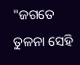"ଜଗତେ ତୁଳନା ସେହି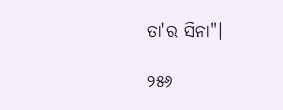ତା'ର ସିନା"।

୨୫୬